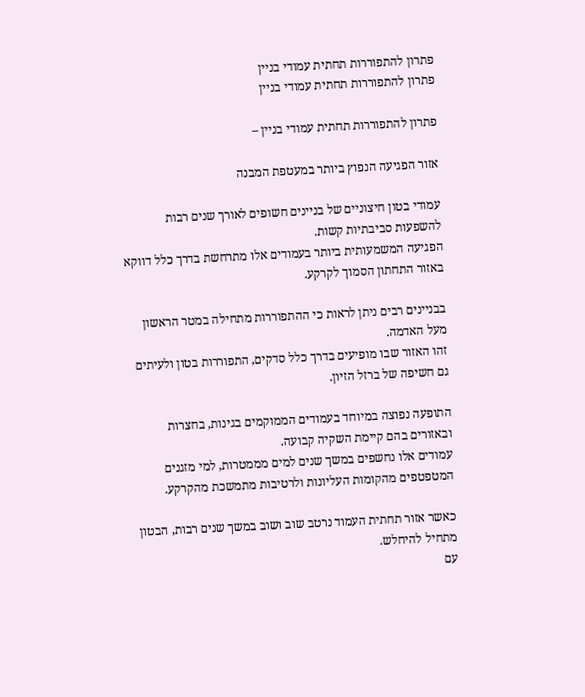פתרון להתפוררות תחתית עמודי בניין
פתרון להתפוררות תחתית עמודי בניין

פתרון להתפוררות תחתית עמודי בניין –

אזור הפגיעה הנפוץ ביותר במעטפת המבנה

עמודי בטון חיצוניים של בניינים חשופים לאורך שנים רבות להשפעות סביבתיות קשות.
הפגיעה המשמעותית ביותר בעמודים אלו מתרחשת בדרך כלל דווקא באזור התחתון הסמוך לקרקע.

בבניינים רבים ניתן לראות כי ההתפוררות מתחילה במטר הראשון מעל האדמה.
זהו האזור שבו מופיעים בדרך כלל סדקים, התפוררות בטון ולעיתים גם חשיפה של ברזל הזיון.

התופעה נפוצה במיוחד בעמודים הממוקמים בגינות, בחצרות ובאזורים בהם קיימת השקיה קבועה.
עמודים אלו נחשפים במשך שנים למים מממטרות, למי מזגנים המטפטפים מהקומות העליונות ולרטיבות מתמשכת מהקרקע.

כאשר אזור תחתית העמוד נרטב שוב ושוב במשך שנים רבות, הבטון מתחיל להיחלש.
עם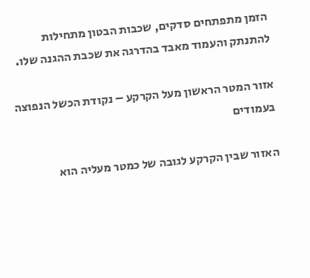הזמן מתפתחים סדקים, שכבות הבטון מתחילות להתנתק והעמוד מאבד בהדרגה את שכבת ההגנה שלו.

אזור המטר הראשון מעל הקרקע – נקודת הכשל הנפוצה בעמודים

האזור שבין הקרקע לגובה של כמטר מעליה הוא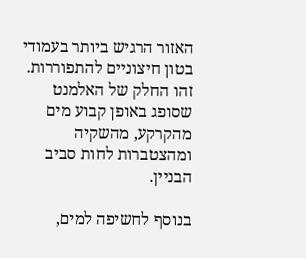האזור הרגיש ביותר בעמודי בטון חיצוניים להתפוררות.
זהו החלק של האלמנט שסופג באופן קבוע מים מהקרקע, מהשקיה ומהצטברות לחות סביב הבניין.

בנוסף לחשיפה למים,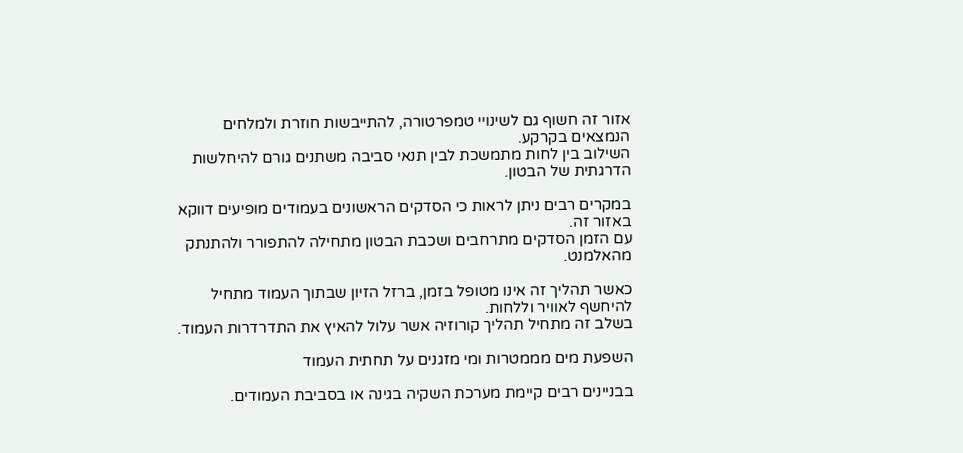אזור זה חשוף גם לשינויי טמפרטורה, להתייבשות חוזרת ולמלחים הנמצאים בקרקע.
השילוב בין לחות מתמשכת לבין תנאי סביבה משתנים גורם להיחלשות הדרגתית של הבטון.

במקרים רבים ניתן לראות כי הסדקים הראשונים בעמודים מופיעים דווקא באזור זה.
עם הזמן הסדקים מתרחבים ושכבת הבטון מתחילה להתפורר ולהתנתק מהאלמנט.

כאשר תהליך זה אינו מטופל בזמן, ברזל הזיון שבתוך העמוד מתחיל להיחשף לאוויר וללחות.
בשלב זה מתחיל תהליך קורוזיה אשר עלול להאיץ את התדרדרות העמוד.

השפעת מים מממטרות ומי מזגנים על תחתית העמוד

בבניינים רבים קיימת מערכת השקיה בגינה או בסביבת העמודים.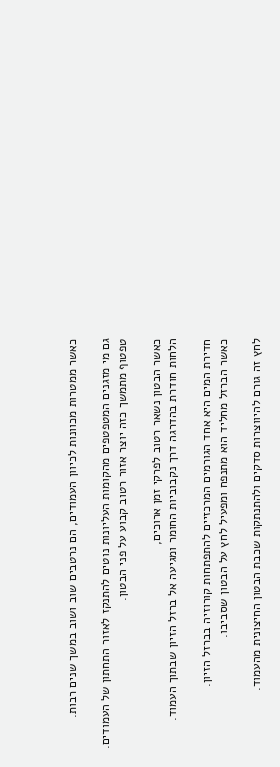כאשר ממטרות מכוונות לכיוון העמודים, הם נרטבים שוב ושוב במשך שנים רבות.

גם מי מזגנים המטפטפים מהקומות העליונות נוטים להתנקז לאזור התחתון של העמודים.
טפטוף מתמשך כזה יוצר אזור רטוב קבוע על פני הבטון.

כאשר הבטון נשאר רטוב לפרקי זמן ארוכים,
הלחות חודרת בהדרגה דרך נקבוביות החומר ומגיעה אל ברזל הזיון שבתוך העמוד.

חדירת המים היא אחד הגורמים המרכזיים להתפתחות קורוזיה בברזל הזיון.
כאשר הברזל מחליד הוא מתנפח ומפעיל לחץ על הבטון שסביבו.

לחץ זה גורם להיווצרות סדקים ולהתנתקות שכבת הבטון החיצונית מהעמוד.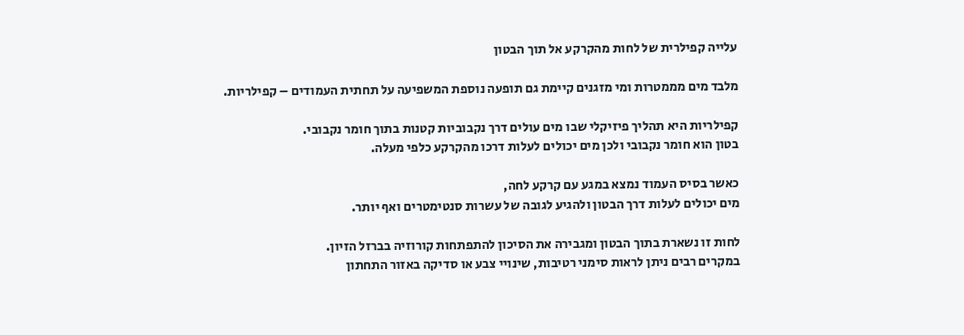עלייה קפילרית של לחות מהקרקע אל תוך הבטון

מלבד מים מממטרות ומי מזגנים קיימת גם תופעה נוספת המשפיעה על תחתית העמודים – קפילריות.

קפילריות היא תהליך פיזיקלי שבו מים עולים דרך נקבוביות קטנות בתוך חומר נקבובי.
בטון הוא חומר נקבובי ולכן מים יכולים לעלות דרכו מהקרקע כלפי מעלה.

כאשר בסיס העמוד נמצא במגע עם קרקע לחה,
מים יכולים לעלות דרך הבטון ולהגיע לגובה של עשרות סנטימטרים ואף יותר.

לחות זו נשארת בתוך הבטון ומגבירה את הסיכון להתפתחות קורוזיה בברזל הזיון.
במקרים רבים ניתן לראות סימני רטיבות, שינויי צבע או סדיקה באזור התחתון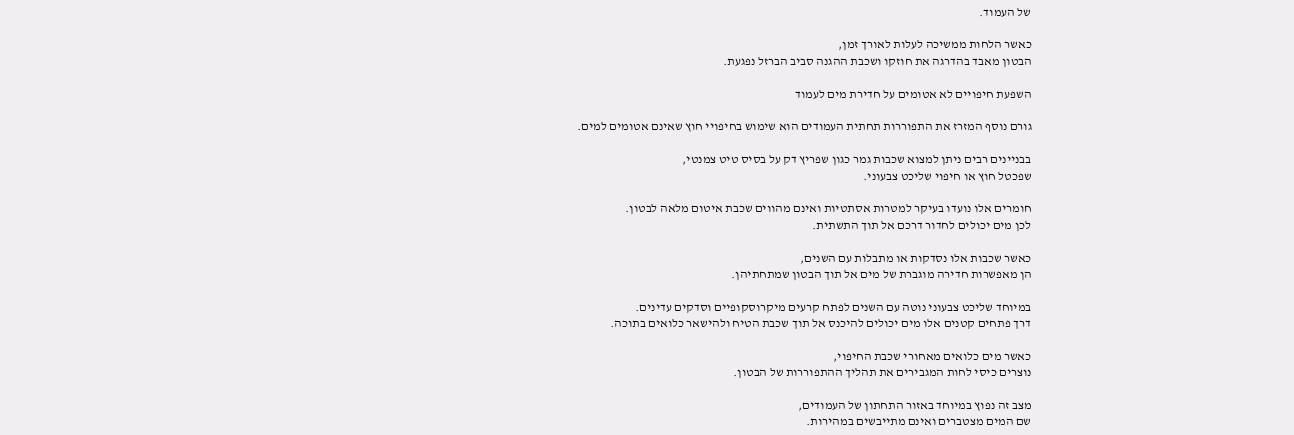של העמוד.

כאשר הלחות ממשיכה לעלות לאורך זמן,
הבטון מאבד בהדרגה את חוזקו ושכבת ההגנה סביב הברזל נפגעת.

השפעת חיפויים לא אטומים על חדירת מים לעמוד

גורם נוסף המזרז את התפוררות תחתית העמודים הוא שימוש בחיפויי חוץ שאינם אטומים למים.

בבניינים רבים ניתן למצוא שכבות גמר כגון שפריץ דק על בסיס טיט צמנטי,
שפכטל חוץ או חיפוי שליכט צבעוני.

חומרים אלו נועדו בעיקר למטרות אסתטיות ואינם מהווים שכבת איטום מלאה לבטון.
לכן מים יכולים לחדור דרכם אל תוך התשתית.

כאשר שכבות אלו נסדקות או מתבלות עם השנים,
הן מאפשרות חדירה מוגברת של מים אל תוך הבטון שמתחתיהן.

במיוחד שליכט צבעוני נוטה עם השנים לפתח קרעים מיקרוסקופיים וסדקים עדינים.
דרך פתחים קטנים אלו מים יכולים להיכנס אל תוך שכבת הטיח ולהישאר כלואים בתוכה.

כאשר מים כלואים מאחורי שכבת החיפוי,
נוצרים כיסי לחות המגבירים את תהליך ההתפוררות של הבטון.

מצב זה נפוץ במיוחד באזור התחתון של העמודים,
שם המים מצטברים ואינם מתייבשים במהירות.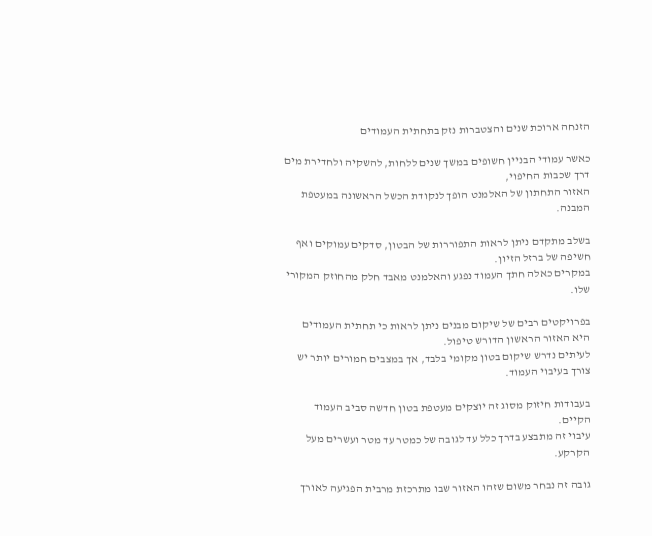הזנחה ארוכת שנים והצטברות נזק בתחתית העמודים

כאשר עמודי הבניין חשופים במשך שנים ללחות, להשקיה ולחדירת מים דרך שכבות החיפוי,
האזור התחתון של האלמנט הופך לנקודת הכשל הראשונה במעטפת המבנה.

בשלב מתקדם ניתן לראות התפוררות של הבטון, סדקים עמוקים ואף חשיפה של ברזל הזיון.
במקרים כאלה חתך העמוד נפגע והאלמנט מאבד חלק מהחוזק המקורי שלו.

בפרויקטים רבים של שיקום מבנים ניתן לראות כי תחתית העמודים היא האזור הראשון הדורש טיפול.
לעיתים נדרש שיקום בטון מקומי בלבד, אך במצבים חמורים יותר יש צורך בעיבוי העמוד.

בעבודות חיזוק מסוג זה יוצקים מעטפת בטון חדשה סביב העמוד הקיים.
עיבוי זה מתבצע בדרך כלל עד לגובה של כמטר עד מטר ועשרים מעל הקרקע.

גובה זה נבחר משום שזהו האזור שבו מתרכזת מרבית הפגיעה לאורך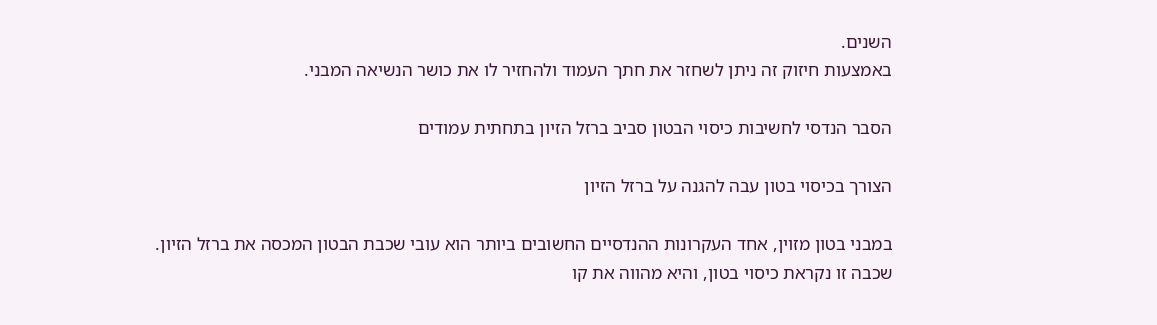השנים.
באמצעות חיזוק זה ניתן לשחזר את חתך העמוד ולהחזיר לו את כושר הנשיאה המבני.

הסבר הנדסי לחשיבות כיסוי הבטון סביב ברזל הזיון בתחתית עמודים

הצורך בכיסוי בטון עבה להגנה על ברזל הזיון

במבני בטון מזוין, אחד העקרונות ההנדסיים החשובים ביותר הוא עובי שכבת הבטון המכסה את ברזל הזיון.
שכבה זו נקראת כיסוי בטון, והיא מהווה את קו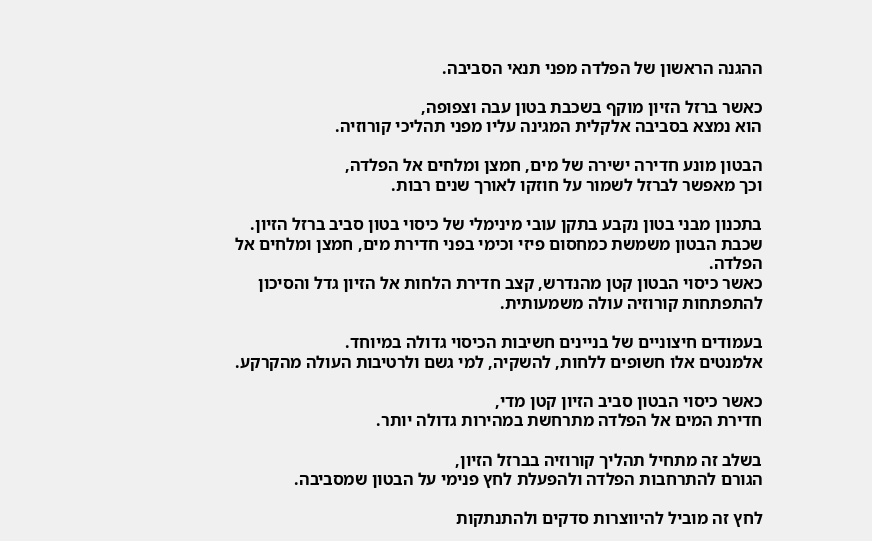ההגנה הראשון של הפלדה מפני תנאי הסביבה.

כאשר ברזל הזיון מוקף בשכבת בטון עבה וצפופה,
הוא נמצא בסביבה אלקלית המגינה עליו מפני תהליכי קורוזיה.

הבטון מונע חדירה ישירה של מים, חמצן ומלחים אל הפלדה,
וכך מאפשר לברזל לשמור על חוזקו לאורך שנים רבות.

בתכנון מבני בטון נקבע בתקן עובי מינימלי של כיסוי בטון סביב ברזל הזיון.
שכבת הבטון משמשת כמחסום פיזי וכימי בפני חדירת מים, חמצן ומלחים אל הפלדה.
כאשר כיסוי הבטון קטן מהנדרש, קצב חדירת הלחות אל הזיון גדל והסיכון להתפתחות קורוזיה עולה משמעותית.

בעמודים חיצוניים של בניינים חשיבות הכיסוי גדולה במיוחד.
אלמנטים אלו חשופים ללחות, להשקיה, למי גשם ולרטיבות העולה מהקרקע.

כאשר כיסוי הבטון סביב הזיון קטן מדי,
חדירת המים אל הפלדה מתרחשת במהירות גדולה יותר.

בשלב זה מתחיל תהליך קורוזיה בברזל הזיון,
הגורם להתרחבות הפלדה ולהפעלת לחץ פנימי על הבטון שמסביבה.

לחץ זה מוביל להיווצרות סדקים ולהתנתקות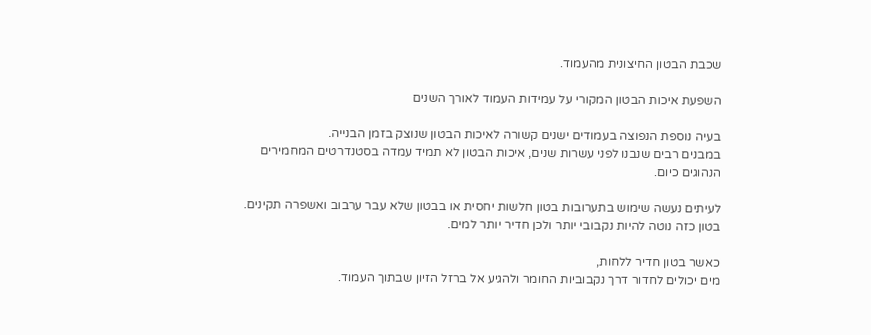שכבת הבטון החיצונית מהעמוד.

השפעת איכות הבטון המקורי על עמידות העמוד לאורך השנים

בעיה נוספת הנפוצה בעמודים ישנים קשורה לאיכות הבטון שנוצק בזמן הבנייה.
במבנים רבים שנבנו לפני עשרות שנים, איכות הבטון לא תמיד עמדה בסטנדרטים המחמירים הנהוגים כיום.

לעיתים נעשה שימוש בתערובות בטון חלשות יחסית או בבטון שלא עבר ערבוב ואשפרה תקינים.
בטון כזה נוטה להיות נקבובי יותר ולכן חדיר יותר למים.

כאשר בטון חדיר ללחות,
מים יכולים לחדור דרך נקבוביות החומר ולהגיע אל ברזל הזיון שבתוך העמוד.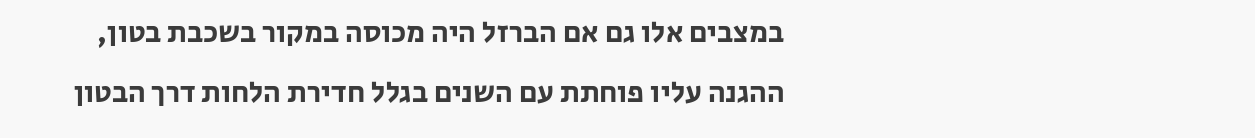במצבים אלו גם אם הברזל היה מכוסה במקור בשכבת בטון,
ההגנה עליו פוחתת עם השנים בגלל חדירת הלחות דרך הבטון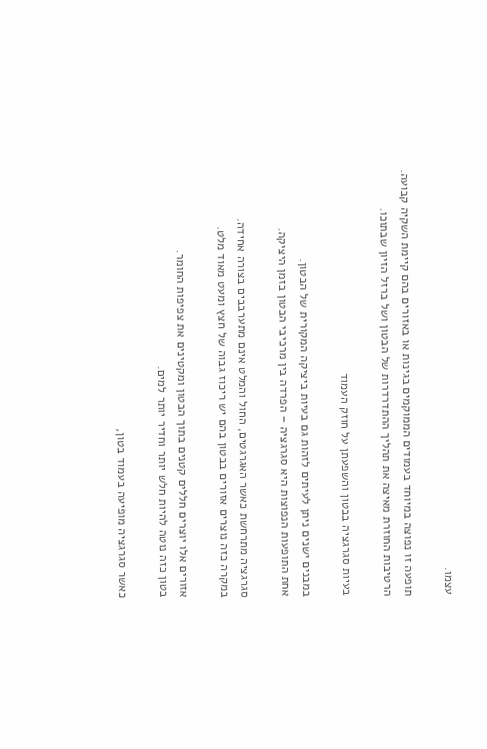עצמו.

תופעה זו נפוצה במיוחד בעמודים הממוקמים בגינות או באזורים בהם קיימת השקיה קבועה.
הרטיבות החוזרת מאיצה את תהליך ההתדרדרות של הבטון ושל ברזל הזיון שבתוכו.

בעיות סגרגציה בבטון והשפעתן על חוזק העמוד

במבנים ישנים ניתן לעיתים לזהות גם בעיות ביציקה המקורית של הבטון.
אחת התופעות הנפוצות היא סגרגציה – הפרדה בין מרכיבי הבטון בזמן היציקה.

סגרגציה מתרחשת כאשר האגרגטים, החול והמלט אינם מתערבבים בצורה אחידה.
במקרה כזה נוצרים אזורים בבטון בהם יש ריכוז גבוה של חצץ ומעט מאוד מלט.

אזורים אלו יוצרים חללים קטנים בתוך הבטון ומקטינים את צפיפות החומר.
בטון כזה נוטה להיות חלש יותר וחדיר יותר למים.

כאשר סגרגציה מופיעה בעמוד בטון,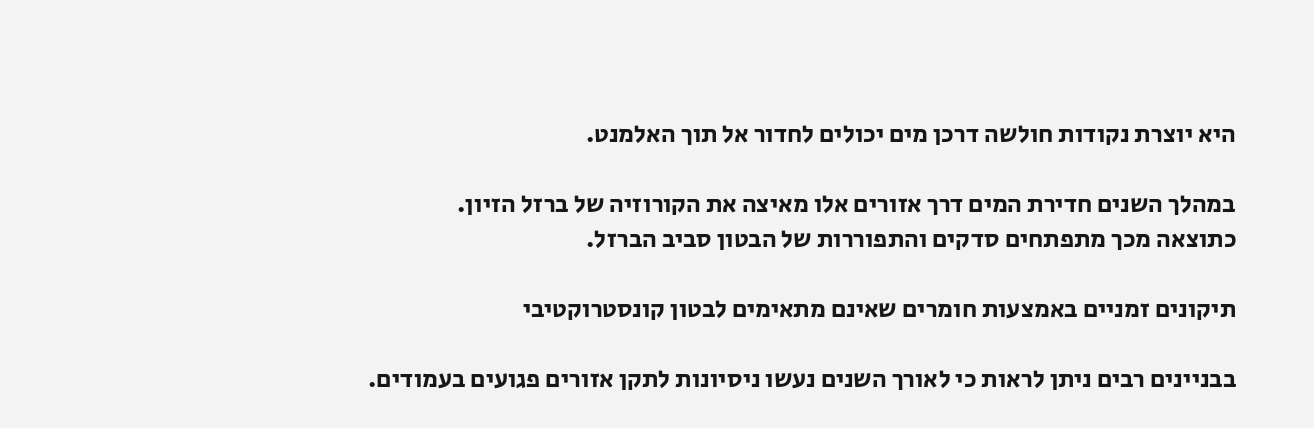היא יוצרת נקודות חולשה דרכן מים יכולים לחדור אל תוך האלמנט.

במהלך השנים חדירת המים דרך אזורים אלו מאיצה את הקורוזיה של ברזל הזיון.
כתוצאה מכך מתפתחים סדקים והתפוררות של הבטון סביב הברזל.

תיקונים זמניים באמצעות חומרים שאינם מתאימים לבטון קונסטרוקטיבי

בבניינים רבים ניתן לראות כי לאורך השנים נעשו ניסיונות לתקן אזורים פגועים בעמודים.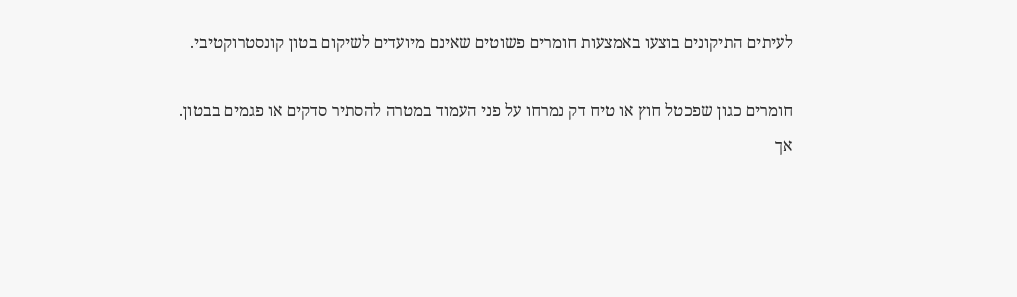לעיתים התיקונים בוצעו באמצעות חומרים פשוטים שאינם מיועדים לשיקום בטון קונסטרוקטיבי.

חומרים כגון שפכטל חוץ או טיח דק נמרחו על פני העמוד במטרה להסתיר סדקים או פגמים בבטון.
אך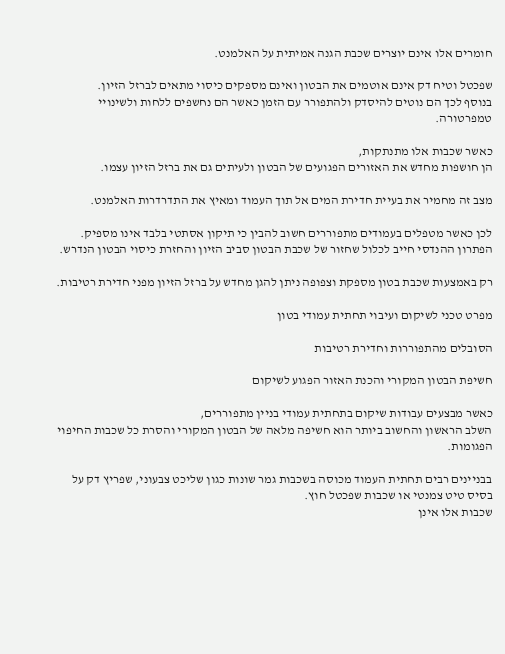חומרים אלו אינם יוצרים שכבת הגנה אמיתית על האלמנט.

שפכטל וטיח דק אינם אוטמים את הבטון ואינם מספקים כיסוי מתאים לברזל הזיון.
בנוסף לכך הם נוטים להיסדק ולהתפורר עם הזמן כאשר הם נחשפים ללחות ולשינויי טמפרטורה.

כאשר שכבות אלו מתנתקות,
הן חושפות מחדש את האזורים הפגועים של הבטון ולעיתים גם את ברזל הזיון עצמו.

מצב זה מחמיר את בעיית חדירת המים אל תוך העמוד ומאיץ את התדרדרות האלמנט.

לכן כאשר מטפלים בעמודים מתפוררים חשוב להבין כי תיקון אסתטי בלבד אינו מספיק.
הפתרון ההנדסי חייב לכלול שחזור של שכבת הבטון סביב הזיון והחזרת כיסוי הבטון הנדרש.

רק באמצעות שכבת בטון מספקת וצפופה ניתן להגן מחדש על ברזל הזיון מפני חדירת רטיבות.

מפרט טכני לשיקום ועיבוי תחתית עמודי בטון

הסובלים מהתפוררות וחדירת רטיבות

חשיפת הבטון המקורי והכנת האזור הפגוע לשיקום

כאשר מבצעים עבודות שיקום בתחתית עמודי בניין מתפוררים,
השלב הראשון והחשוב ביותר הוא חשיפה מלאה של הבטון המקורי והסרת כל שכבות החיפוי הפגומות.

בבניינים רבים תחתית העמוד מכוסה בשכבות גמר שונות כגון שליכט צבעוני, שפריץ דק על בסיס טיט צמנטי או שכבות שפכטל חוץ.
שכבות אלו אינן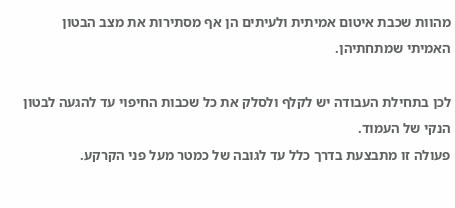מהוות שכבת איטום אמיתית ולעיתים הן אף מסתירות את מצב הבטון האמיתי שמתחתיהן.

לכן בתחילת העבודה יש לקלף ולסלק את כל שכבות החיפוי עד להגעה לבטון הנקי של העמוד.
פעולה זו מתבצעת בדרך כלל עד לגובה של כמטר מעל פני הקרקע.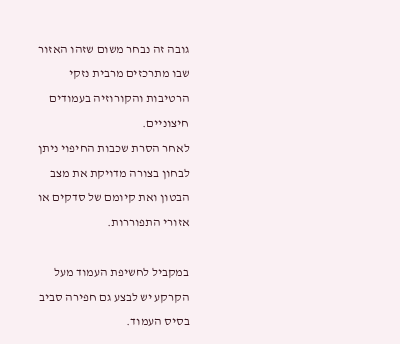גובה זה נבחר משום שזהו האזור שבו מתרכזים מרבית נזקי הרטיבות והקורוזיה בעמודים חיצוניים.
לאחר הסרת שכבות החיפוי ניתן לבחון בצורה מדויקת את מצב הבטון ואת קיומם של סדקים או אזורי התפוררות.

במקביל לחשיפת העמוד מעל הקרקע יש לבצע גם חפירה סביב בסיס העמוד.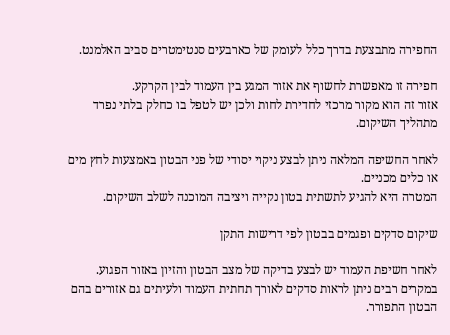החפירה מתבצעת בדרך כלל לעומק של כארבעים סנטימטרים סביב האלמנט.

חפירה זו מאפשרת לחשוף את אזור המגע בין העמוד לבין הקרקע.
אזור זה הוא מקור מרכזי לחדירת לחות ולכן יש לטפל בו כחלק בלתי נפרד מתהליך השיקום.

לאחר החשיפה המלאה ניתן לבצע ניקוי יסודי של פני הבטון באמצעות לחץ מים או כלים מכניים.
המטרה היא להגיע לתשתית בטון נקייה ויציבה המוכנה לשלב השיקום.

שיקום סדקים ופגמים בבטון לפי דרישות התקן

לאחר חשיפת העמוד יש לבצע בדיקה של מצב הבטון והזיון באזור הפגוע.
במקרים רבים ניתן לראות סדקים לאורך תחתית העמוד ולעיתים גם אזורים בהם הבטון התפורר.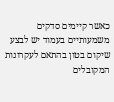כאשר קיימים סדקים משמעותיים בעמוד יש לבצע שיקום בטון בהתאם לעקרונות המקובלים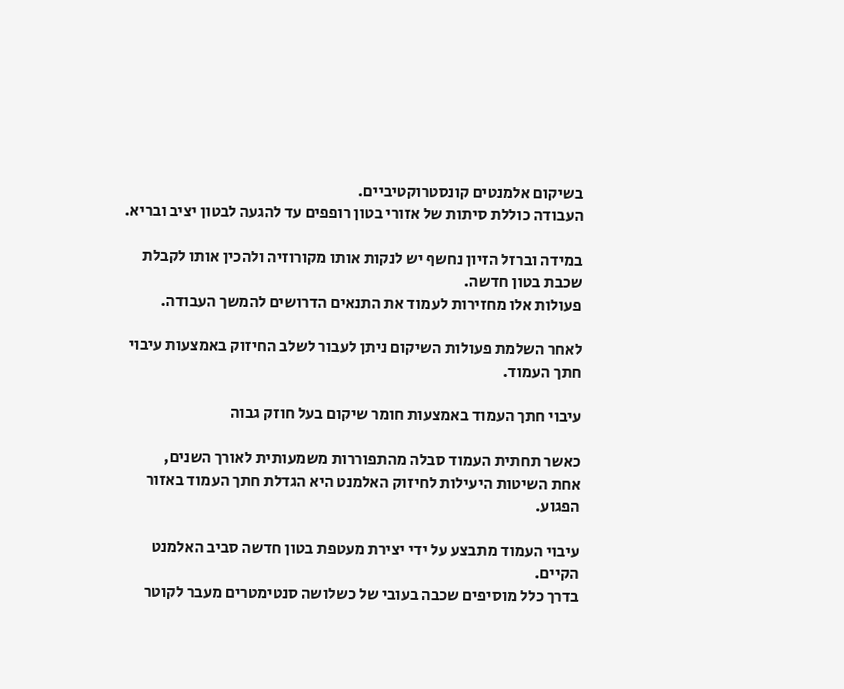בשיקום אלמנטים קונסטרוקטיביים.
העבודה כוללת סיתות של אזורי בטון רופפים עד להגעה לבטון יציב ובריא.

במידה וברזל הזיון נחשף יש לנקות אותו מקורוזיה ולהכין אותו לקבלת שכבת בטון חדשה.
פעולות אלו מחזירות לעמוד את התנאים הדרושים להמשך העבודה.

לאחר השלמת פעולות השיקום ניתן לעבור לשלב החיזוק באמצעות עיבוי חתך העמוד.

עיבוי חתך העמוד באמצעות חומר שיקום בעל חוזק גבוה

כאשר תחתית העמוד סבלה מהתפוררות משמעותית לאורך השנים,
אחת השיטות היעילות לחיזוק האלמנט היא הגדלת חתך העמוד באזור הפגוע.

עיבוי העמוד מתבצע על ידי יצירת מעטפת בטון חדשה סביב האלמנט הקיים.
בדרך כלל מוסיפים שכבה בעובי של כשלושה סנטימטרים מעבר לקוטר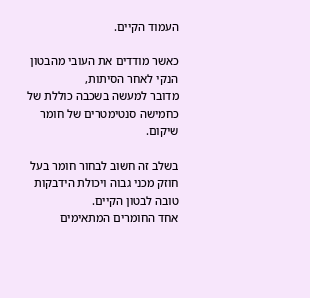העמוד הקיים.

כאשר מודדים את העובי מהבטון הנקי לאחר הסיתות,
מדובר למעשה בשכבה כוללת של כחמישה סנטימטרים של חומר שיקום.

בשלב זה חשוב לבחור חומר בעל חוזק מכני גבוה ויכולת הידבקות טובה לבטון הקיים.
אחד החומרים המתאימים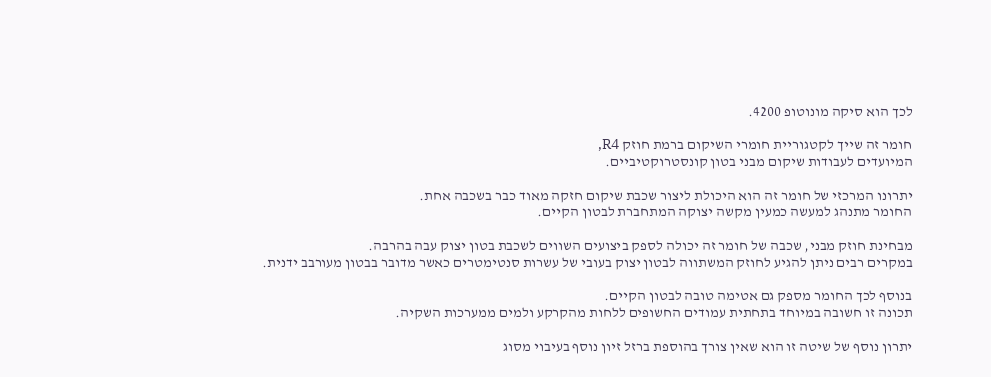לכך הוא סיקה מונוטופ 4200.

חומר זה שייך לקטגוריית חומרי השיקום ברמת חוזק R4,
המיועדים לעבודות שיקום מבני בטון קונסטרוקטיביים.

יתרונו המרכזי של חומר זה הוא היכולת ליצור שכבת שיקום חזקה מאוד כבר בשכבה אחת.
החומר מתנהג למעשה כמעין מקשה יצוקה המתחברת לבטון הקיים.

מבחינת חוזק מבני, שכבה של חומר זה יכולה לספק ביצועים השווים לשכבת בטון יצוק עבה בהרבה.
במקרים רבים ניתן להגיע לחוזק המשתווה לבטון יצוק בעובי של עשרות סנטימטרים כאשר מדובר בבטון מעורבב ידנית.

בנוסף לכך החומר מספק גם אטימה טובה לבטון הקיים.
תכונה זו חשובה במיוחד בתחתית עמודים החשופים ללחות מהקרקע ולמים ממערכות השקיה.

יתרון נוסף של שיטה זו הוא שאין צורך בהוספת ברזל זיון נוסף בעיבוי מסוג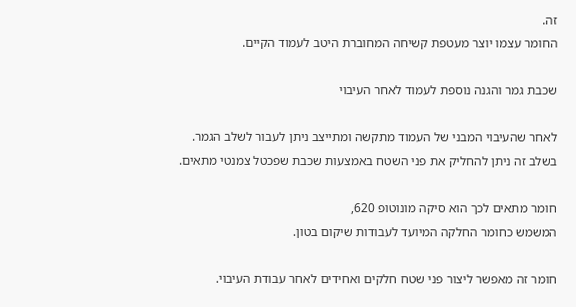זה.
החומר עצמו יוצר מעטפת קשיחה המחוברת היטב לעמוד הקיים.

שכבת גמר והגנה נוספת לעמוד לאחר העיבוי

לאחר שהעיבוי המבני של העמוד מתקשה ומתייצב ניתן לעבור לשלב הגמר.
בשלב זה ניתן להחליק את פני השטח באמצעות שכבת שפכטל צמנטי מתאים.

חומר מתאים לכך הוא סיקה מונוטופ 620,
המשמש כחומר החלקה המיועד לעבודות שיקום בטון.

חומר זה מאפשר ליצור פני שטח חלקים ואחידים לאחר עבודת העיבוי.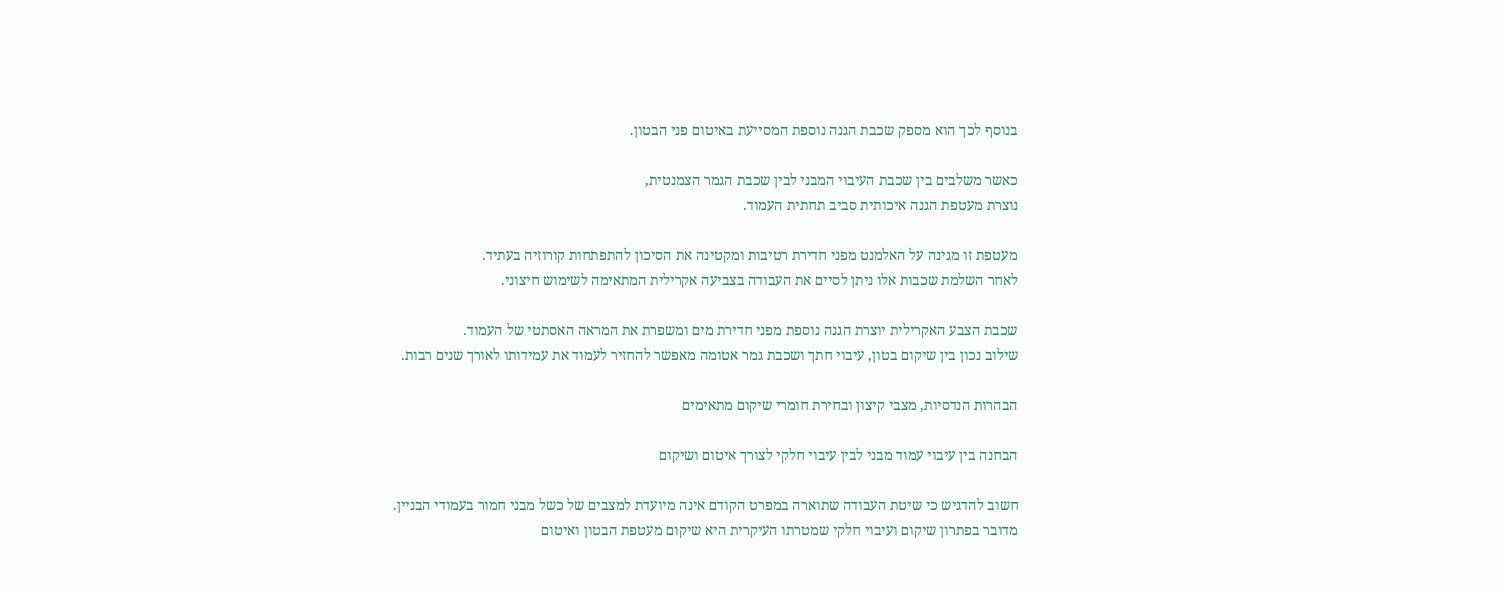בנוסף לכך הוא מספק שכבת הגנה נוספת המסייעת באיטום פני הבטון.

כאשר משלבים בין שכבת העיבוי המבני לבין שכבת הגמר הצמנטית,
נוצרת מעטפת הגנה איכותית סביב תחתית העמוד.

מעטפת זו מגינה על האלמנט מפני חדירת רטיבות ומקטינה את הסיכון להתפתחות קורוזיה בעתיד.
לאחר השלמת שכבות אלו ניתן לסיים את העבודה בצביעה אקרילית המתאימה לשימוש חיצוני.

שכבת הצבע האקרילית יוצרת הגנה נוספת מפני חדירת מים ומשפרת את המראה האסתטי של העמוד.
שילוב נכון בין שיקום בטון, עיבוי חתך ושכבת גמר אטומה מאפשר להחזיר לעמוד את עמידותו לאורך שנים רבות.

הבהרות הנדסיות, מצבי קיצון ובחירת חומרי שיקום מתאימים

הבחנה בין עיבוי עמוד מבני לבין עיבוי חלקי לצורך איטום ושיקום

חשוב להדגיש כי שיטת העבודה שתוארה במפרט הקודם אינה מיועדת למצבים של כשל מבני חמור בעמודי הבניין.
מדובר בפתרון שיקום ועיבוי חלקי שמטרתו העיקרית היא שיקום מעטפת הבטון ואיטום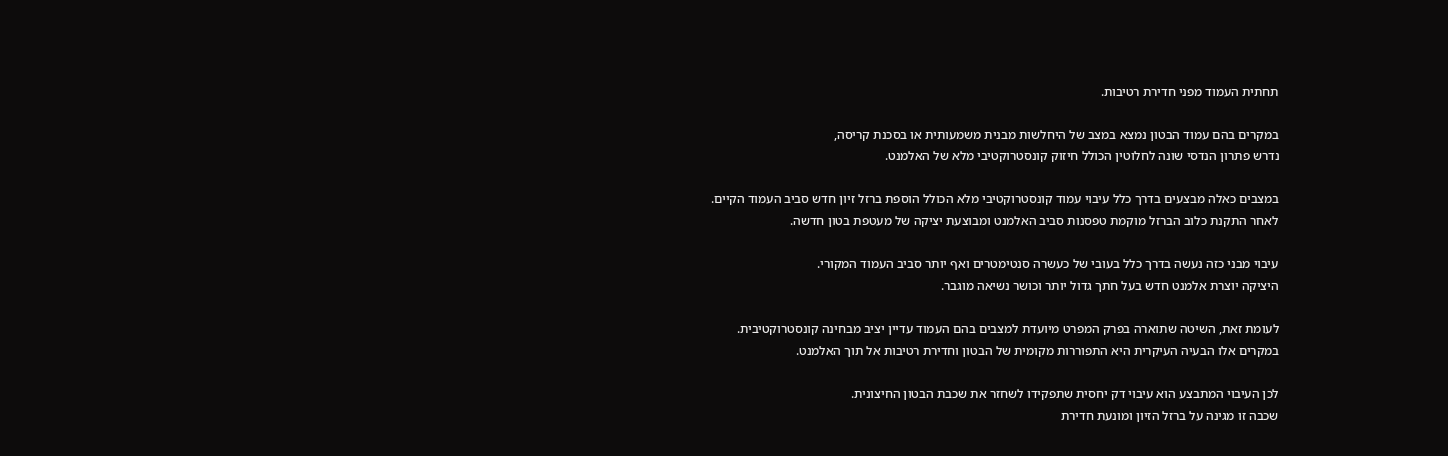תחתית העמוד מפני חדירת רטיבות.

במקרים בהם עמוד הבטון נמצא במצב של היחלשות מבנית משמעותית או בסכנת קריסה,
נדרש פתרון הנדסי שונה לחלוטין הכולל חיזוק קונסטרוקטיבי מלא של האלמנט.

במצבים כאלה מבצעים בדרך כלל עיבוי עמוד קונסטרוקטיבי מלא הכולל הוספת ברזל זיון חדש סביב העמוד הקיים.
לאחר התקנת כלוב הברזל מוקמת טפסנות סביב האלמנט ומבוצעת יציקה של מעטפת בטון חדשה.

עיבוי מבני כזה נעשה בדרך כלל בעובי של כעשרה סנטימטרים ואף יותר סביב העמוד המקורי.
היציקה יוצרת אלמנט חדש בעל חתך גדול יותר וכושר נשיאה מוגבר.

לעומת זאת, השיטה שתוארה בפרק המפרט מיועדת למצבים בהם העמוד עדיין יציב מבחינה קונסטרוקטיבית.
במקרים אלו הבעיה העיקרית היא התפוררות מקומית של הבטון וחדירת רטיבות אל תוך האלמנט.

לכן העיבוי המתבצע הוא עיבוי דק יחסית שתפקידו לשחזר את שכבת הבטון החיצונית.
שכבה זו מגינה על ברזל הזיון ומונעת חדירת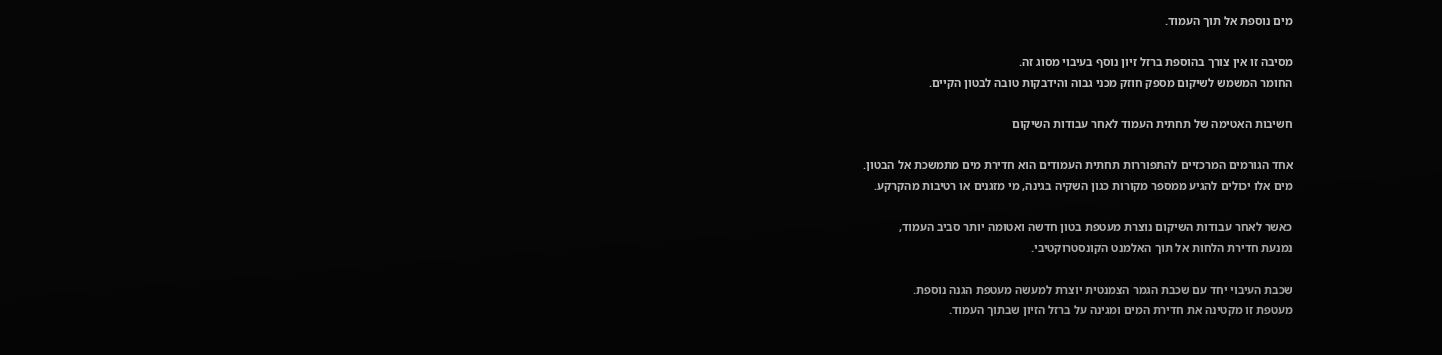מים נוספת אל תוך העמוד.

מסיבה זו אין צורך בהוספת ברזל זיון נוסף בעיבוי מסוג זה.
החומר המשמש לשיקום מספק חוזק מכני גבוה והידבקות טובה לבטון הקיים.

חשיבות האטימה של תחתית העמוד לאחר עבודות השיקום

אחד הגורמים המרכזיים להתפוררות תחתית העמודים הוא חדירת מים מתמשכת אל הבטון.
מים אלו יכולים להגיע ממספר מקורות כגון השקיה בגינה, מי מזגנים או רטיבות מהקרקע.

כאשר לאחר עבודות השיקום נוצרת מעטפת בטון חדשה ואטומה יותר סביב העמוד,
נמנעת חדירת הלחות אל תוך האלמנט הקונסטרוקטיבי.

שכבת העיבוי יחד עם שכבת הגמר הצמנטית יוצרת למעשה מעטפת הגנה נוספת.
מעטפת זו מקטינה את חדירת המים ומגינה על ברזל הזיון שבתוך העמוד.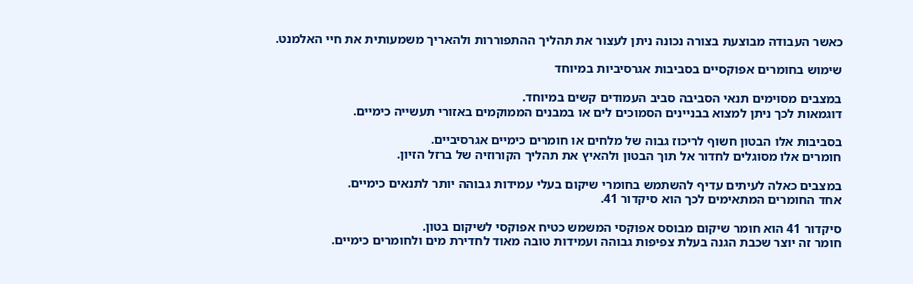כאשר העבודה מבוצעת בצורה נכונה ניתן לעצור את תהליך ההתפוררות ולהאריך משמעותית את חיי האלמנט.

שימוש בחומרים אפוקסיים בסביבות אגרסיביות במיוחד

במצבים מסוימים תנאי הסביבה סביב העמודים קשים במיוחד.
דוגמאות לכך ניתן למצוא בבניינים הסמוכים לים או במבנים הממוקמים באזורי תעשייה כימיים.

בסביבות אלו הבטון חשוף לריכוז גבוה של מלחים או חומרים כימיים אגרסיביים.
חומרים אלו מסוגלים לחדור אל תוך הבטון ולהאיץ את תהליך הקורוזיה של ברזל הזיון.

במצבים כאלה לעיתים עדיף להשתמש בחומרי שיקום בעלי עמידות גבוהה יותר לתנאים כימיים.
אחד החומרים המתאימים לכך הוא סיקדור 41.

סיקדור 41 הוא חומר שיקום מבוסס אפוקסי המשמש כטיח אפוקסי לשיקום בטון.
חומר זה יוצר שכבת הגנה בעלת צפיפות גבוהה ועמידות טובה מאוד לחדירת מים ולחומרים כימיים.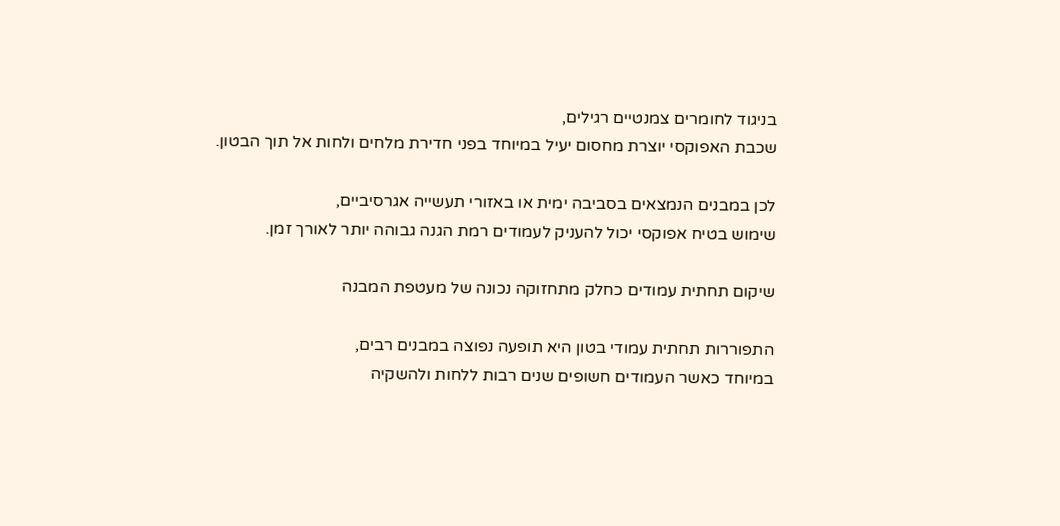בניגוד לחומרים צמנטיים רגילים,
שכבת האפוקסי יוצרת מחסום יעיל במיוחד בפני חדירת מלחים ולחות אל תוך הבטון.

לכן במבנים הנמצאים בסביבה ימית או באזורי תעשייה אגרסיביים,
שימוש בטיח אפוקסי יכול להעניק לעמודים רמת הגנה גבוהה יותר לאורך זמן.

שיקום תחתית עמודים כחלק מתחזוקה נכונה של מעטפת המבנה

התפוררות תחתית עמודי בטון היא תופעה נפוצה במבנים רבים,
במיוחד כאשר העמודים חשופים שנים רבות ללחות ולהשקיה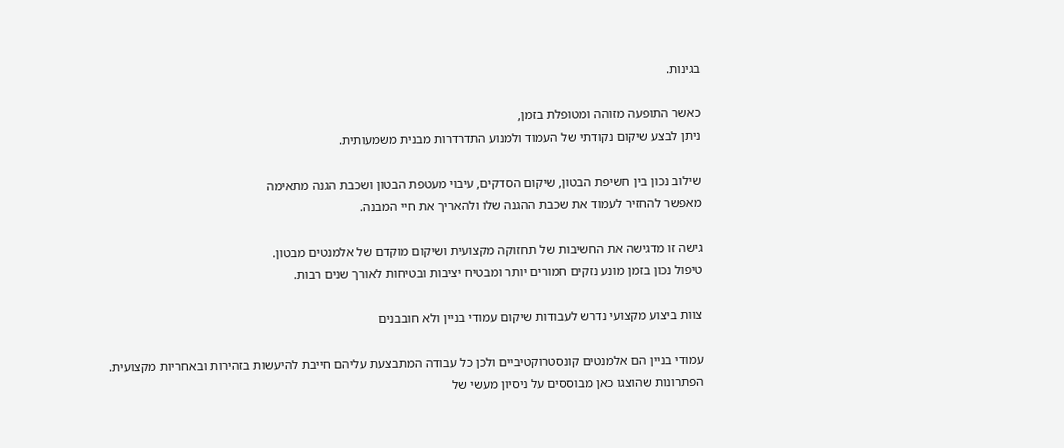בגינות.

כאשר התופעה מזוהה ומטופלת בזמן,
ניתן לבצע שיקום נקודתי של העמוד ולמנוע התדרדרות מבנית משמעותית.

שילוב נכון בין חשיפת הבטון, שיקום הסדקים, עיבוי מעטפת הבטון ושכבת הגנה מתאימה
מאפשר להחזיר לעמוד את שכבת ההגנה שלו ולהאריך את חיי המבנה.

גישה זו מדגישה את החשיבות של תחזוקה מקצועית ושיקום מוקדם של אלמנטים מבטון.
טיפול נכון בזמן מונע נזקים חמורים יותר ומבטיח יציבות ובטיחות לאורך שנים רבות.

צוות ביצוע מקצועי נדרש לעבודות שיקום עמודי בניין ולא חובבנים

עמודי בניין הם אלמנטים קונסטרוקטיביים ולכן כל עבודה המתבצעת עליהם חייבת להיעשות בזהירות ובאחריות מקצועית.
הפתרונות שהוצגו כאן מבוססים על ניסיון מעשי של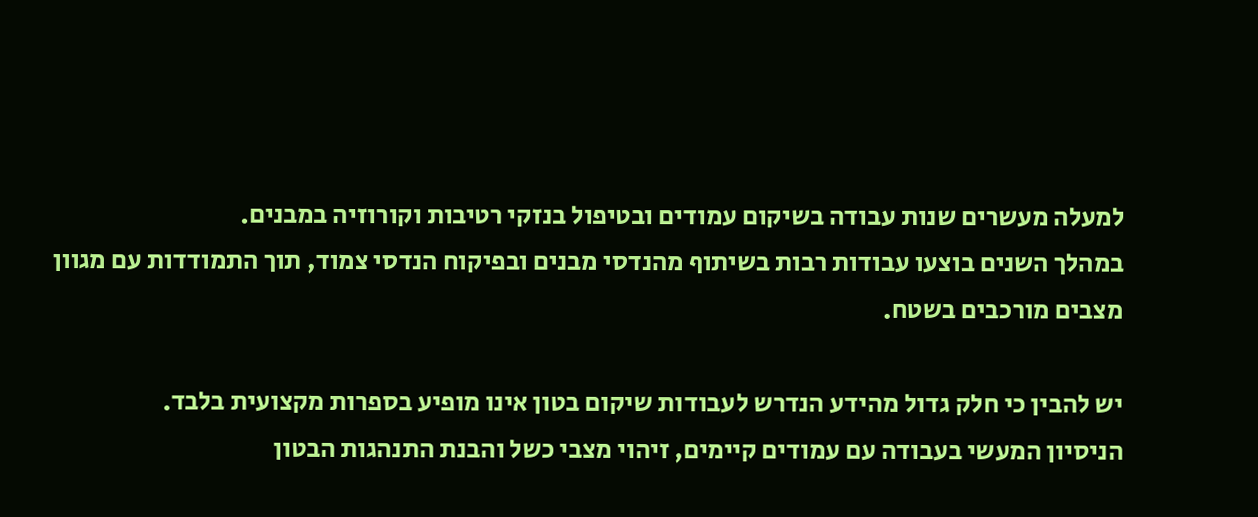למעלה מעשרים שנות עבודה בשיקום עמודים ובטיפול בנזקי רטיבות וקורוזיה במבנים.
במהלך השנים בוצעו עבודות רבות בשיתוף מהנדסי מבנים ובפיקוח הנדסי צמוד, תוך התמודדות עם מגוון מצבים מורכבים בשטח.

יש להבין כי חלק גדול מהידע הנדרש לעבודות שיקום בטון אינו מופיע בספרות מקצועית בלבד.
הניסיון המעשי בעבודה עם עמודים קיימים, זיהוי מצבי כשל והבנת התנהגות הבטון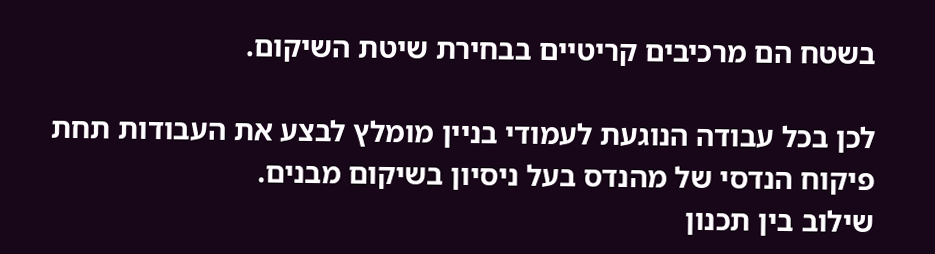בשטח הם מרכיבים קריטיים בבחירת שיטת השיקום.

לכן בכל עבודה הנוגעת לעמודי בניין מומלץ לבצע את העבודות תחת פיקוח הנדסי של מהנדס בעל ניסיון בשיקום מבנים.
שילוב בין תכנון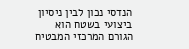הנדסי נכון לבין ניסיון ביצועי בשטח הוא הגורם המרכזי המבטיח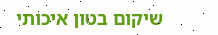שיקום בטון איכותי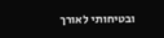ובטיחותי לאורך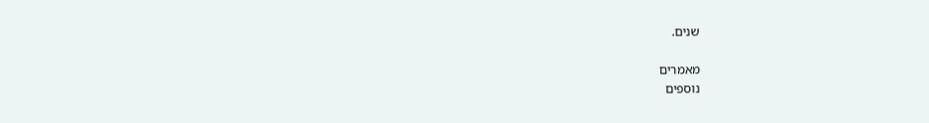שנים.

מאמרים
נוספים